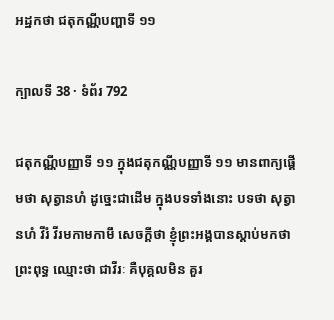អដ្ឋកថា ជតុកណ្ណីបញ្ហាទី ១១

ក្បាលទី 38 · ទំព័រ 792

ជតុកណ្ណីបញ្ញាទី ១១ ក្នុងជតុកណ្ណីបញ្ញាទី ១១ មានពាក្យផ្តើមថា សុត្វានហំ ដូច្នេះជាដើម ក្នុងបទទាំងនោះ បទថា សុត្វានហំ វីរំ វីរមកាមកាមឹ សេចក្តីថា ខ្ញុំព្រះអង្គបានស្តាប់មកថា ព្រះពុទ្ធ ឈ្មោះថា ជាវីរៈ គឺបុគ្គលមិន គួរ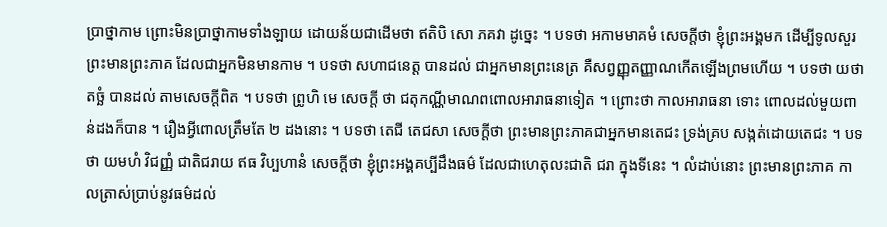ប្រាថ្នាកាម ព្រោះមិនប្រាថ្នាកាមទាំងឡាយ ដោយន័យជាដើមថា ឥតិបិ សោ ភគវា ដូច្នេះ ។ បទថា អកាមមាគមំ សេចក្តីថា ខ្ញុំព្រះអង្គមក ដើម្បីទូលសួរព្រះមានព្រះភាគ ដែលជាអ្នកមិនមានកាម ។ បទថា សហាជនេត្ត បានដល់ ជាអ្នកមានព្រះនេត្រ គឺសព្វញ្ញុតញ្ញាណកើតឡើងព្រមហើយ ។ បទថា យថាតច្ឆំ បានដល់ តាមសេចក្តីពិត ។ បទថា ព្រូហិ មេ សេចក្តី ថា ជតុកណ្ណីមាណពពោលអារាធនាទៀត ។ ព្រោះថា កាលអារាធនា ទោះ ពោលដល់មួយពាន់ដងក៏បាន ។ រឿងអ្វីពោលត្រឹមតែ ២ ដងនោះ ។ បទថា តេជី តេជសា សេចក្តីថា ព្រះមានព្រះភាគជាអ្នកមានតេជះ ទ្រង់គ្រប សង្កត់ដោយតេជះ ។ បទថា យមហំ វិជញ្ញំ ជាតិជរាយ ឥធ វិប្បហានំ សេចក្តីថា ខ្ញុំព្រះអង្គគប្បីដឹងធម៌ ដែលជាហេតុលះជាតិ ជរា ក្នុងទីនេះ ។ លំដាប់នោះ ព្រះមានព្រះភាគ កាលត្រាស់ប្រាប់នូវធម៌ដល់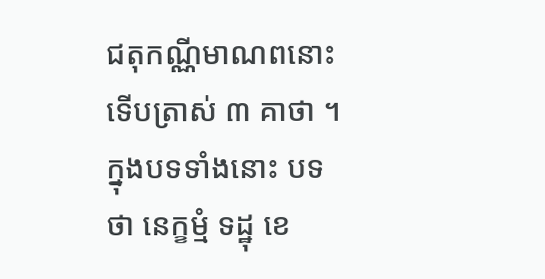ជតុកណ្ណីមាណពនោះ ទើបត្រាស់ ៣ គាថា ។ ក្នុងបទទាំងនោះ បទថា នេក្ខម្មំ ទដ្ឋុ ខេ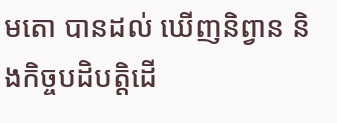មតោ បានដល់ ឃើញនិព្វាន និងកិច្ចបដិបត្តិដើ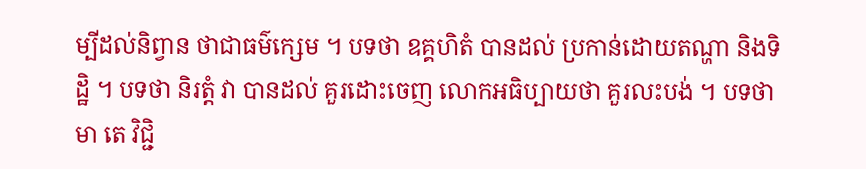ម្បីដល់និព្វាន ថាជាធម៌ក្សេម ។ បទថា ឧគ្គហិតំ បានដល់ ប្រកាន់ដោយតណ្ហា និងទិដ្ឋិ ។ បទថា និរត្តំ វា បានដល់ គួរដោះចេញ លោកអធិប្បាយថា គួរលះបង់ ។ បទថា មា តេ វិជ្ជិ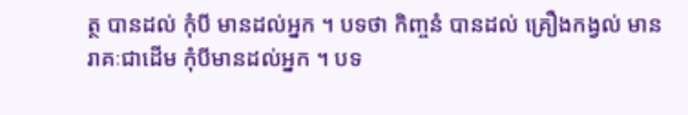ត្ថ បានដល់ កុំបី មានដល់អ្នក ។ បទថា កិញ្ចនំ បានដល់ គ្រឿងកង្វល់ មានរាគៈជាដើម កុំបីមានដល់អ្នក ។ បទ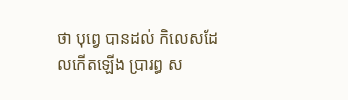ថា បុព្វេ បានដល់ កិលេសដែលកើតឡើង ប្រារព្ធ ស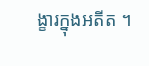ង្ខារក្នុងអតីត ។